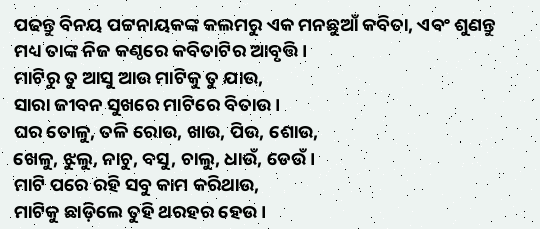ପଢନ୍ତୁ ବିନୟ ପଟ୍ଟନାୟକଙ୍କ କଲମରୁ ଏକ ମନଛୁଆଁ କବିତା, ଏବଂ ଶୁଣନ୍ତୁ ମଧ୍ୟ ତାଙ୍କ ନିଜ କଣ୍ଠରେ କବିତାଟିର ଆବୃତ୍ତି।
ମାଟିରୁ ତୁ ଆସୁ ଆଉ ମାଟିକୁ ତୁ ଯାଉ,
ସାରା ଜୀବନ ସୁଖରେ ମାଟିରେ ବିତାଉ।
ଘର ତୋଳୁ, ତଳି ରୋଉ, ଖାଉ, ପିଉ, ଶୋଉ,
ଖେଳୁ, ଝୁଲୁ, ନାଚୁ, ବସୁ, ଚାଲୁ, ଧାଉଁ, ଡେଉଁ।
ମାଟି ପରେ ରହି ସବୁ କାମ କରିଥାଉ,
ମାଟିକୁ ଛାଡ଼ିଲେ ତୁହି ଥରହର ହେଉ।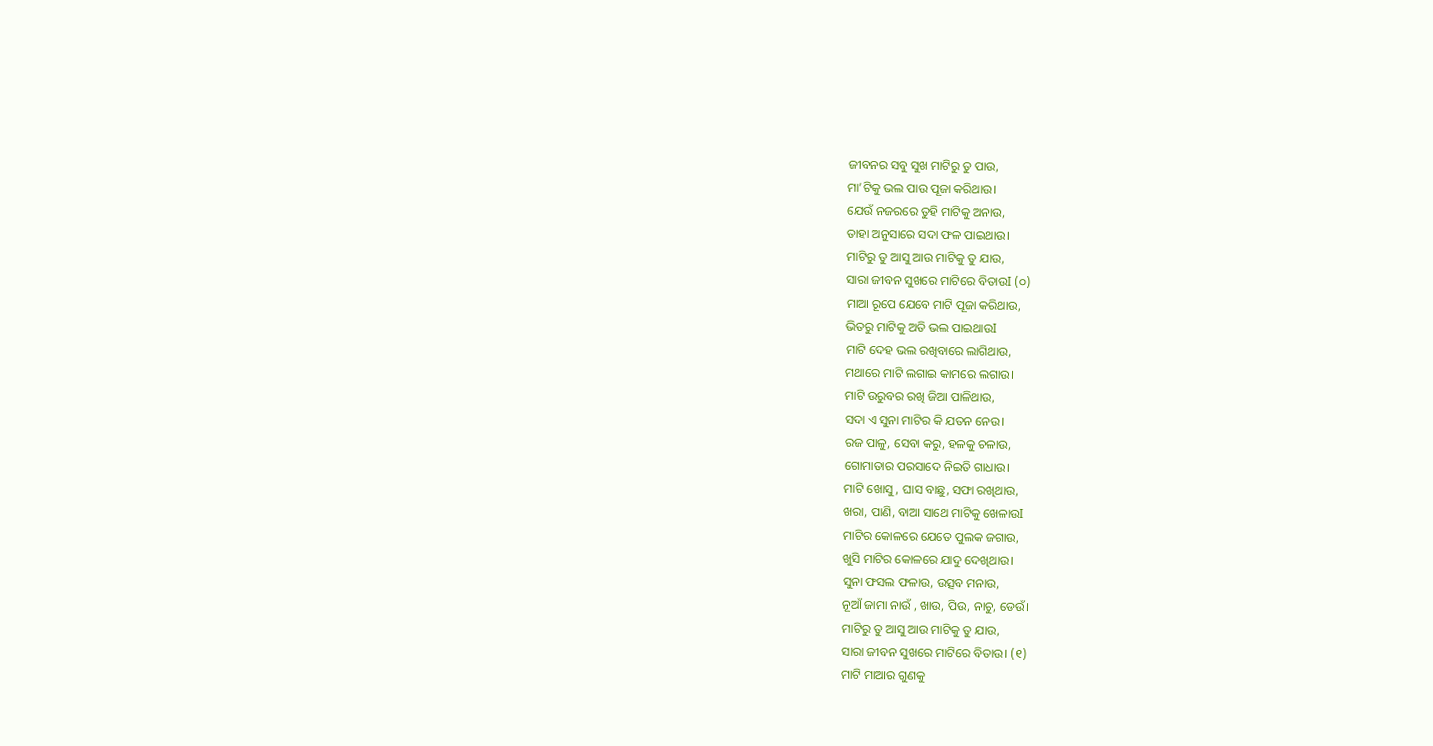ଜୀବନର ସବୁ ସୁଖ ମାଟିରୁ ତୁ ପାଉ,
ମା’ଟିକୁ ଭଲ ପାଉ ପୂଜା କରିଥାଉ।
ଯେଉଁ ନଜରରେ ତୁହି ମାଟିକୁ ଅନାଉ,
ତାହା ଅନୁସାରେ ସଦା ଫଳ ପାଇଥାଉ।
ମାଟିରୁ ତୁ ଆସୁ ଆଉ ମାଟିକୁ ତୁ ଯାଉ,
ସାରା ଜୀବନ ସୁଖରେ ମାଟିରେ ବିତାଉI (୦)
ମାଆ ରୂପେ ଯେବେ ମାଟି ପୂଜା କରିଥାଉ,
ଭିତରୁ ମାଟିକୁ ଅତି ଭଲ ପାଇଥାଉI
ମାଟି ଦେହ ଭଲ ରଖିବାରେ ଲାଗିଥାଉ,
ମଥାରେ ମାଟି ଲଗାଇ କାମରେ ଲଗାଉ।
ମାଟି ଉରୁବର ରଖି ଜିଆ ପାଳିଥାଉ,
ସଦା ଏ ସୁନା ମାଟିର କି ଯତନ ନେଉ।
ରଜ ପାଳୁ, ସେବା କରୁ, ହଳକୁ ଚଳାଉ,
ଗୋମାତାର ପରସାଦେ ନିଇତି ଗାଧାଉ।
ମାଟି ଖୋସୁ, ଘାସ ବାଛୁ, ସଫା ରଖିଥାଉ,
ଖରା, ପାଣି, ବାଆ ସାଥେ ମାଟିକୁ ଖେଳାଉI
ମାଟିର କୋଳରେ ଯେତେ ପୁଲକ ଜଗାଉ,
ଖୁସି ମାଟିର କୋଳରେ ଯାଦୁ ଦେଖିଥାଉ।
ସୁନା ଫସଲ ଫଳାଉ, ଉତ୍ସବ ମନାଉ,
ନୂଆଁ ଜାମା ନାଉଁ , ଖାଉ, ପିଉ, ନାଚୁ, ଡେଉଁ।
ମାଟିରୁ ତୁ ଆସୁ ଆଉ ମାଟିକୁ ତୁ ଯାଉ,
ସାରା ଜୀବନ ସୁଖରେ ମାଟିରେ ବିତାଉ। (୧)
ମାଟି ମାଆର ଗୁଣକୁ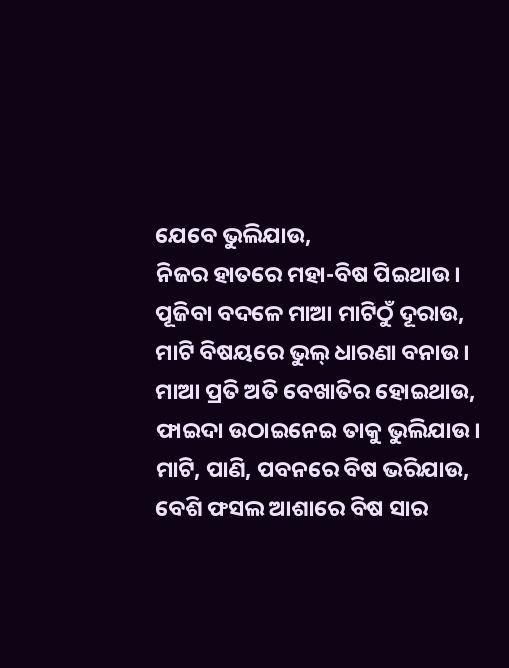ଯେବେ ଭୁଲିଯାଉ,
ନିଜର ହାତରେ ମହା-ବିଷ ପିଇଥାଉ।
ପୂଜିବା ବଦଳେ ମାଆ ମାଟିଠୁଁ ଦୂରାଉ,
ମାଟି ବିଷୟରେ ଭୁଲ୍ ଧାରଣା ବନାଉ।
ମାଆ ପ୍ରତି ଅତି ବେଖାତିର ହୋଇଥାଉ,
ଫାଇଦା ଉଠାଇନେଇ ତାକୁ ଭୁଲିଯାଉ।
ମାଟି, ପାଣି, ପବନରେ ବିଷ ଭରିଯାଉ,
ବେଶି ଫସଲ ଆଶାରେ ବିଷ ସାର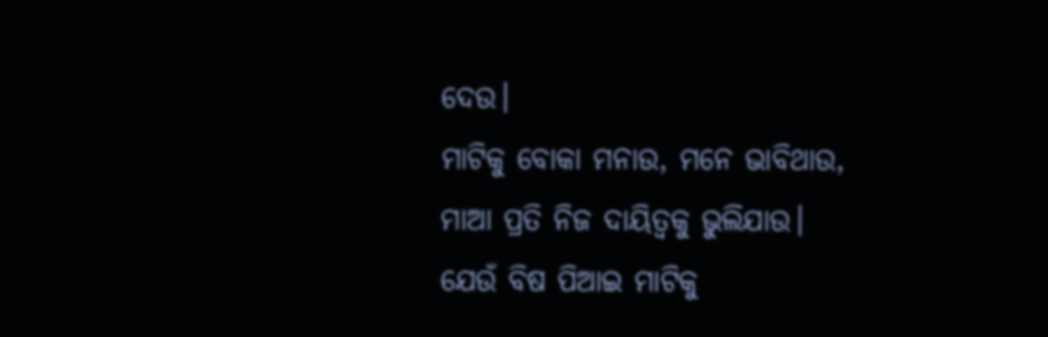ଦେଉ।
ମାଟିକୁ ବୋକା ମନାଉ, ମନେ ଭାବିଥାଉ,
ମାଆ ପ୍ରତି ନିଜ ଦାୟିତ୍ୱକୁ ଭୁଲିଯାଉ।
ଯେଉଁ ବିଷ ପିଆଇ ମାଟିକୁ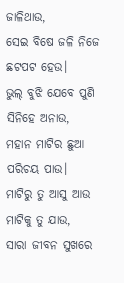ଜାଳିଥାଉ,
ସେଇ ବିଷେ ଜଳି ନିଜେ ଛଟପଟ ହେଉ।
ଭୁଲ୍ ବୁଝି ଯେବେ ପୁଣି ସିନିହେ ଅନାଉ,
ମହାନ ମାଟିର ଛୁଆ ପରିଚୟ ପାଉ।
ମାଟିରୁ ତୁ ଆସୁ ଆଉ ମାଟିକୁ ତୁ ଯାଉ,
ସାରା ଜୀବନ ସୁଖରେ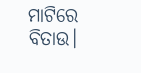ମାଟିରେ ବିତାଉ।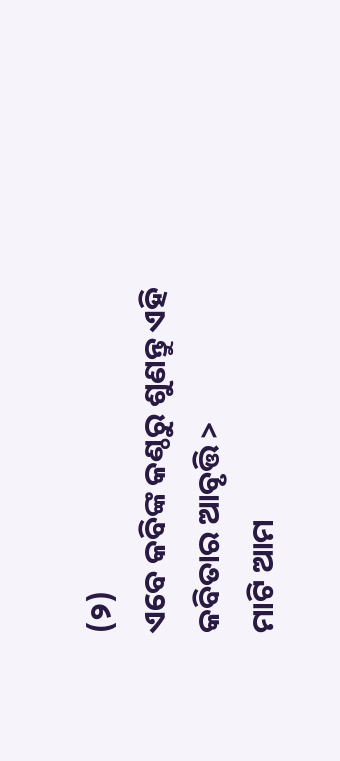(୨)
ଏବେ କବିଙ୍କ କଣ୍ଠରୁ ଶୁଣନ୍ତୁ ଏହି କବିତାର ଆବୃତ୍ତି >
ମାଟି ଆମ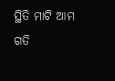ସ୍ଥିତି ମାଟି ଆମ ଗତି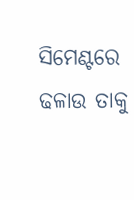ସିମେଣ୍ଟରେ ଢଳାଉ ତାକୁ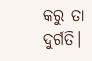କରୁ ତା ଦୁର୍ଗତି।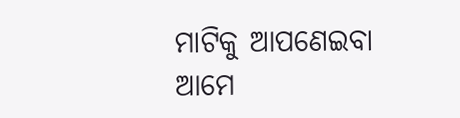ମାଟିକୁ ଆପଣେଇବା ଆମେ